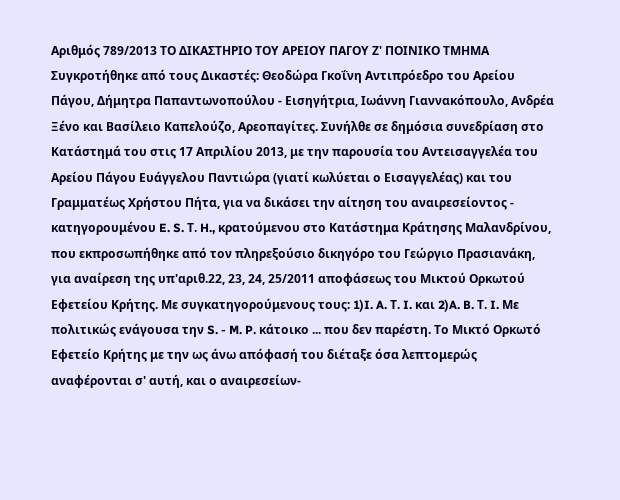Αριθμός 789/2013 ΤΟ ΔΙΚΑΣΤΗΡΙΟ ΤΟΥ ΑΡΕΙΟΥ ΠΑΓΟΥ Ζ' ΠΟΙΝΙΚΟ ΤΜΗΜΑ Συγκροτήθηκε από τους Δικαστές: Θεοδώρα Γκοΐνη Αντιπρόεδρο του Αρείου Πάγου, Δήμητρα Παπαντωνοπούλου - Εισηγήτρια, Ιωάννη Γιαννακόπουλο, Ανδρέα Ξένο και Βασίλειο Καπελούζο, Αρεοπαγίτες. Συνήλθε σε δημόσια συνεδρίαση στο Κατάστημά του στις 17 Απριλίου 2013, με την παρουσία του Αντεισαγγελέα του Αρείου Πάγου Ευάγγελου Παντιώρα (γιατί κωλύεται ο Εισαγγελέας) και του Γραμματέως Χρήστου Πήτα, για να δικάσει την αίτηση του αναιρεσείοντος - κατηγορουμένου E. S. Τ. H., κρατούμενου στο Κατάστημα Κράτησης Μαλανδρίνου, που εκπροσωπήθηκε από τον πληρεξούσιο δικηγόρο του Γεώργιο Πρασιανάκη, για αναίρεση της υπ'αριθ.22, 23, 24, 25/2011 αποφάσεως του Μικτού Ορκωτού Εφετείου Κρήτης. Με συγκατηγορούμενους τους: 1)I. A. Τ. I. και 2)A. B. Τ. I. Με πολιτικώς ενάγουσα την S. - M. P. κάτοικο ... που δεν παρέστη. Το Μικτό Ορκωτό Εφετείο Κρήτης με την ως άνω απόφασή του διέταξε όσα λεπτομερώς αναφέρονται σ' αυτή, και ο αναιρεσείων-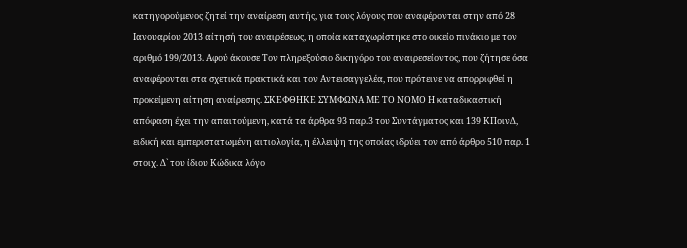κατηγορούμενος ζητεί την αναίρεση αυτής, για τους λόγους που αναφέρονται στην από 28 Ιανουαρίου 2013 αίτησή του αναιρέσεως, η οποία καταχωρίστηκε στο οικείο πινάκιο με τον αριθμό 199/2013. Αφού άκουσε Τον πληρεξούσιο δικηγόρο του αναιρεσείοντος, που ζήτησε όσα αναφέρονται στα σχετικά πρακτικά και τον Αντεισαγγελέα, που πρότεινε να απορριφθεί η προκείμενη αίτηση αναίρεσης. ΣΚΕΦΘΗΚΕ ΣΥΜΦΩΝΑ ΜΕ ΤΟ ΝΟΜΟ Η καταδικαστική απόφαση έχει την απαιτούμενη, κατά τα άρθρα 93 παρ.3 του Συντάγματος και 139 ΚΠοινΔ, ειδική και εμπεριστατωμένη αιτιολογία, η έλλειψη της οποίας ιδρύει τον από άρθρο 510 παρ. 1 στοιχ. Δ` του ίδιου Κώδικα λόγο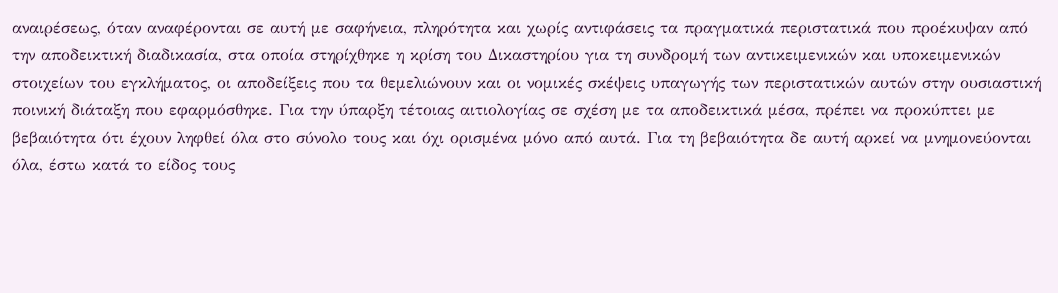αναιρέσεως, όταν αναφέρονται σε αυτή με σαφήνεια, πληρότητα και χωρίς αντιφάσεις τα πραγματικά περιστατικά που προέκυψαν από την αποδεικτική διαδικασία, στα οποία στηρίχθηκε η κρίση του Δικαστηρίου για τη συνδρομή των αντικειμενικών και υποκειμενικών στοιχείων του εγκλήματος, οι αποδείξεις που τα θεμελιώνουν και οι νομικές σκέψεις υπαγωγής των περιστατικών αυτών στην ουσιαστική ποινική διάταξη που εφαρμόσθηκε. Για την ύπαρξη τέτοιας αιτιολογίας σε σχέση με τα αποδεικτικά μέσα, πρέπει να προκύπτει με βεβαιότητα ότι έχουν ληφθεί όλα στο σύνολο τους και όχι ορισμένα μόνο από αυτά. Για τη βεβαιότητα δε αυτή αρκεί να μνημονεύονται όλα, έστω κατά το είδος τους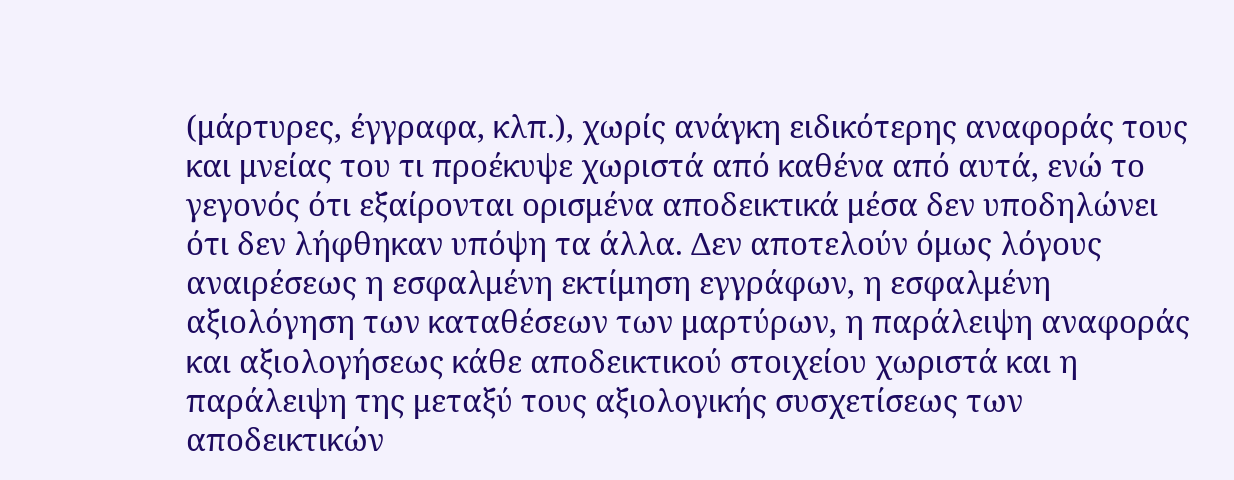(μάρτυρες, έγγραφα, κλπ.), χωρίς ανάγκη ειδικότερης αναφοράς τους και μνείας του τι προέκυψε χωριστά από καθένα από αυτά, ενώ το γεγονός ότι εξαίρονται ορισμένα αποδεικτικά μέσα δεν υποδηλώνει ότι δεν λήφθηκαν υπόψη τα άλλα. Δεν αποτελούν όμως λόγους αναιρέσεως η εσφαλμένη εκτίμηση εγγράφων, η εσφαλμένη αξιολόγηση των καταθέσεων των μαρτύρων, η παράλειψη αναφοράς και αξιολογήσεως κάθε αποδεικτικού στοιχείου χωριστά και η παράλειψη της μεταξύ τους αξιολογικής συσχετίσεως των αποδεικτικών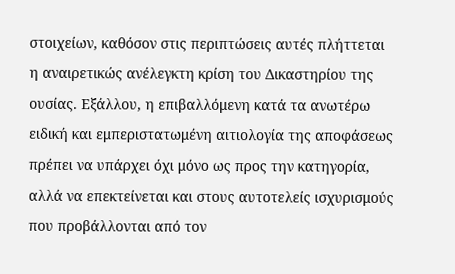στοιχείων, καθόσον στις περιπτώσεις αυτές πλήττεται η αναιρετικώς ανέλεγκτη κρίση του Δικαστηρίου της ουσίας. Εξάλλου, η επιβαλλόμενη κατά τα ανωτέρω ειδική και εμπεριστατωμένη αιτιολογία της αποφάσεως πρέπει να υπάρχει όχι μόνο ως προς την κατηγορία, αλλά να επεκτείνεται και στους αυτοτελείς ισχυρισμούς που προβάλλονται από τον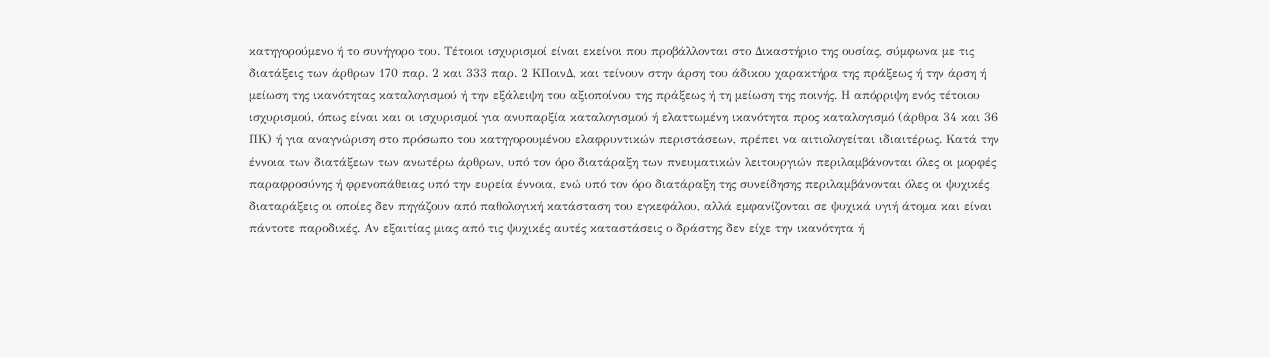κατηγορούμενο ή το συνήγορο του. Τέτοιοι ισχυρισμοί είναι εκείνοι που προβάλλονται στο Δικαστήριο της ουσίας, σύμφωνα με τις διατάξεις των άρθρων 170 παρ. 2 και 333 παρ. 2 ΚΠοινΔ, και τείνουν στην άρση του άδικου χαρακτήρα της πράξεως ή την άρση ή μείωση της ικανότητας καταλογισμού ή την εξάλειψη του αξιοποίνου της πράξεως ή τη μείωση της ποινής. Η απόρριψη ενός τέτοιου ισχυρισμού, όπως είναι και οι ισχυρισμοί για ανυπαρξία καταλογισμού ή ελαττωμένη ικανότητα προς καταλογισμό (άρθρα 34 και 36 ΠΚ) ή για αναγνώριση στο πρόσωπο του κατηγορουμένου ελαφρυντικών περιστάσεων, πρέπει να αιτιολογείται ιδιαιτέρως. Κατά την έννοια των διατάξεων των ανωτέρω άρθρων, υπό τον όρο διατάραξη των πνευματικών λειτουργιών περιλαμβάνονται όλες οι μορφές παραφροσύνης ή φρενοπάθειας υπό την ευρεία έννοια, ενώ υπό τον όρο διατάραξη της συνείδησης περιλαμβάνονται όλες οι ψυχικές διαταράξεις οι οποίες δεν πηγάζουν από παθολογική κατάσταση του εγκεφάλου, αλλά εμφανίζονται σε ψυχικά υγιή άτομα και είναι πάντοτε παροδικές. Αν εξαιτίας μιας από τις ψυχικές αυτές καταστάσεις ο δράστης δεν είχε την ικανότητα ή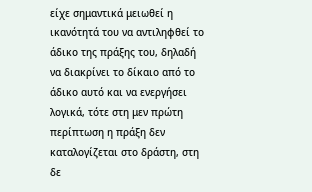είχε σημαντικά μειωθεί η ικανότητά του να αντιληφθεί το άδικο της πράξης του, δηλαδή να διακρίνει το δίκαιο από το άδικο αυτό και να ενεργήσει λογικά, τότε στη μεν πρώτη περίπτωση η πράξη δεν καταλογίζεται στο δράστη, στη δε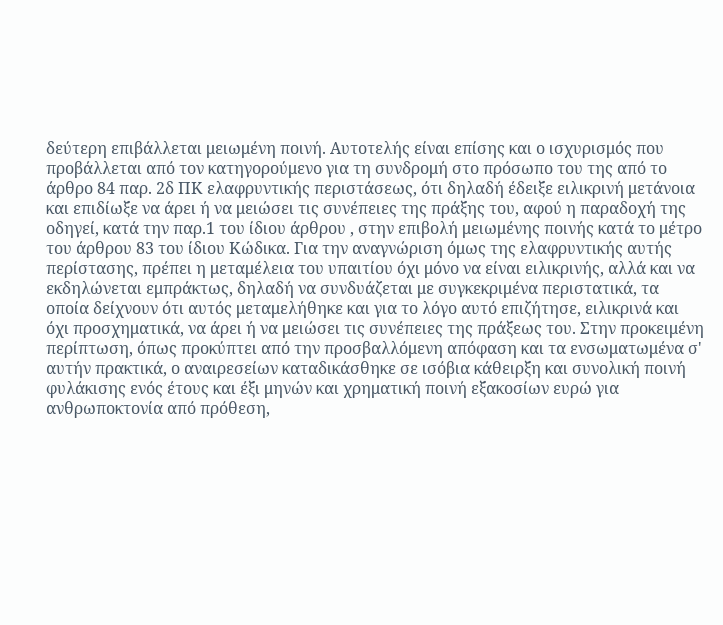δεύτερη επιβάλλεται μειωμένη ποινή. Αυτοτελής είναι επίσης και ο ισχυρισμός που προβάλλεται από τον κατηγορούμενο για τη συνδρομή στο πρόσωπο του της από το άρθρο 84 παρ. 2δ ΠΚ ελαφρυντικής περιστάσεως, ότι δηλαδή έδειξε ειλικρινή μετάνοια και επιδίωξε να άρει ή να μειώσει τις συνέπειες της πράξης του, αφού η παραδοχή της οδηγεί, κατά την παρ.1 του ίδιου άρθρου , στην επιβολή μειωμένης ποινής κατά το μέτρο του άρθρου 83 του ίδιου Κώδικα. Για την αναγνώριση όμως της ελαφρυντικής αυτής περίστασης, πρέπει η μεταμέλεια του υπαιτίου όχι μόνο να είναι ειλικρινής, αλλά και να εκδηλώνεται εμπράκτως, δηλαδή να συνδυάζεται με συγκεκριμένα περιστατικά, τα οποία δείχνουν ότι αυτός μεταμελήθηκε και για το λόγο αυτό επιζήτησε, ειλικρινά και όχι προσχηματικά, να άρει ή να μειώσει τις συνέπειες της πράξεως του. Στην προκειμένη περίπτωση, όπως προκύπτει από την προσβαλλόμενη απόφαση και τα ενσωματωμένα σ' αυτήν πρακτικά, ο αναιρεσείων καταδικάσθηκε σε ισόβια κάθειρξη και συνολική ποινή φυλάκισης ενός έτους και έξι μηνών και χρηματική ποινή εξακοσίων ευρώ για ανθρωποκτονία από πρόθεση,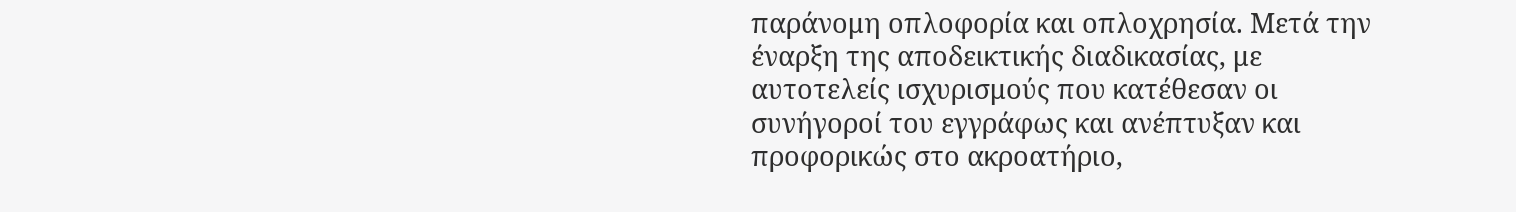παράνομη οπλοφορία και οπλοχρησία. Μετά την έναρξη της αποδεικτικής διαδικασίας, με αυτοτελείς ισχυρισμούς που κατέθεσαν οι συνήγοροί του εγγράφως και ανέπτυξαν και προφορικώς στο ακροατήριο,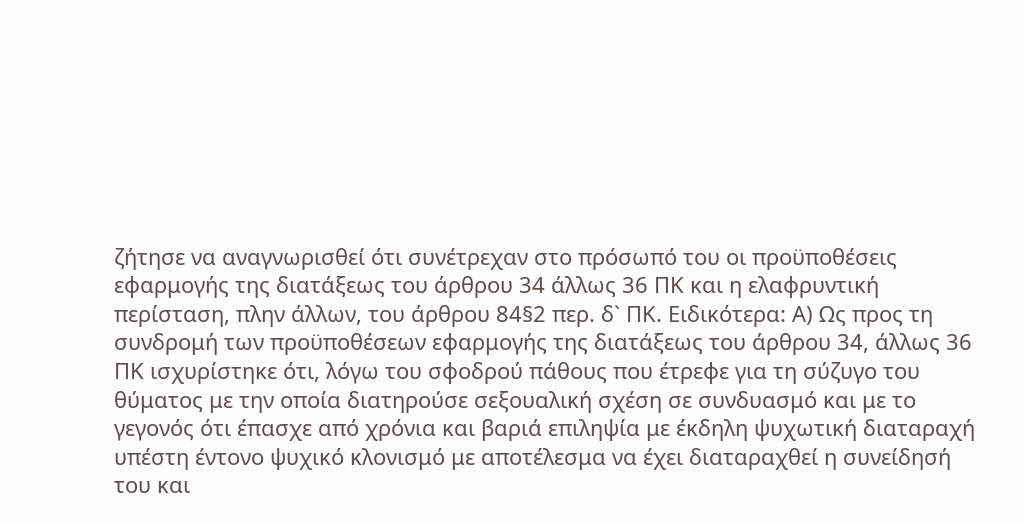ζήτησε να αναγνωρισθεί ότι συνέτρεχαν στο πρόσωπό του οι προϋποθέσεις εφαρμογής της διατάξεως του άρθρου 34 άλλως 36 ΠΚ και η ελαφρυντική περίσταση, πλην άλλων, του άρθρου 84§2 περ. δ` ΠΚ. Ειδικότερα: Α) Ως προς τη συνδρομή των προϋποθέσεων εφαρμογής της διατάξεως του άρθρου 34, άλλως 36 ΠΚ ισχυρίστηκε ότι, λόγω του σφοδρού πάθους που έτρεφε για τη σύζυγο του θύματος με την οποία διατηρούσε σεξουαλική σχέση σε συνδυασμό και με το γεγονός ότι έπασχε από χρόνια και βαριά επιληψία με έκδηλη ψυχωτική διαταραχή υπέστη έντονο ψυχικό κλονισμό με αποτέλεσμα να έχει διαταραχθεί η συνείδησή του και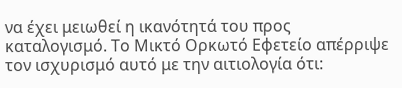να έχει μειωθεί η ικανότητά του προς καταλογισμό. Το Μικτό Ορκωτό Εφετείο απέρριψε τον ισχυρισμό αυτό με την αιτιολογία ότι: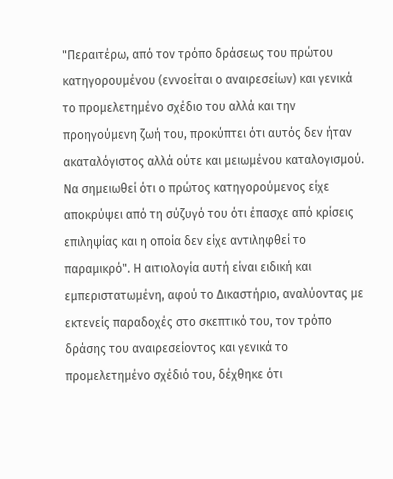"Περαιτέρω, από τον τρόπο δράσεως του πρώτου κατηγορουμένου (εννοείται ο αναιρεσείων) και γενικά το προμελετημένο σχέδιο του αλλά και την προηγούμενη ζωή του, προκύπτει ότι αυτός δεν ήταν ακαταλόγιστος αλλά ούτε και μειωμένου καταλογισμού. Να σημειωθεί ότι ο πρώτος κατηγορούμενος είχε αποκρύψει από τη σύζυγό του ότι έπασχε από κρίσεις επιληψίας και η οποία δεν είχε αντιληφθεί το παραμικρό". Η αιτιολογία αυτή είναι ειδική και εμπεριστατωμένη, αφού το Δικαστήριο, αναλύοντας με εκτενείς παραδοχές στο σκεπτικό του, τον τρόπο δράσης του αναιρεσείοντος και γενικά το προμελετημένο σχέδιό του, δέχθηκε ότι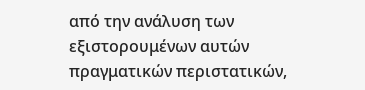από την ανάλυση των εξιστορουμένων αυτών πραγματικών περιστατικών,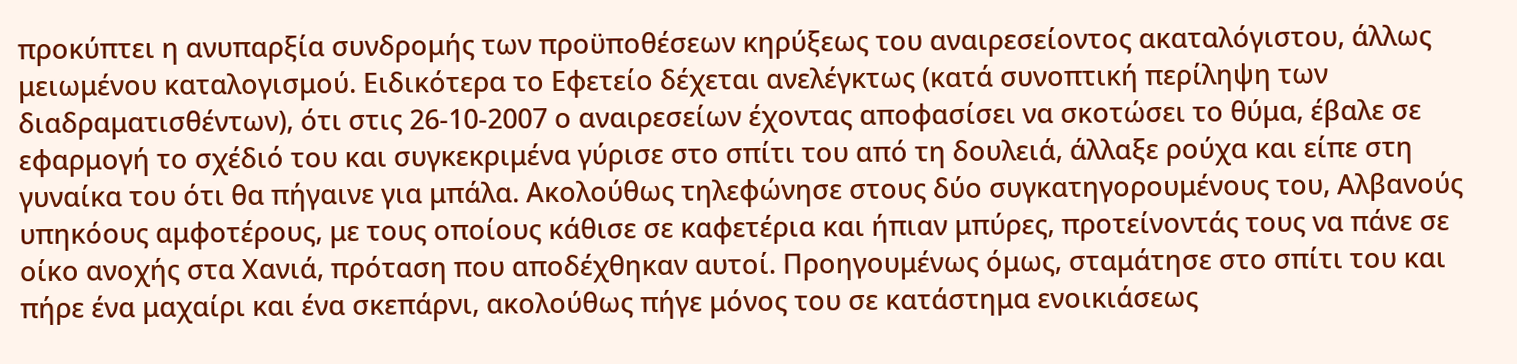προκύπτει η ανυπαρξία συνδρομής των προϋποθέσεων κηρύξεως του αναιρεσείοντος ακαταλόγιστου, άλλως μειωμένου καταλογισμού. Ειδικότερα το Εφετείο δέχεται ανελέγκτως (κατά συνοπτική περίληψη των διαδραματισθέντων), ότι στις 26-10-2007 ο αναιρεσείων έχοντας αποφασίσει να σκοτώσει το θύμα, έβαλε σε εφαρμογή το σχέδιό του και συγκεκριμένα γύρισε στο σπίτι του από τη δουλειά, άλλαξε ρούχα και είπε στη γυναίκα του ότι θα πήγαινε για μπάλα. Ακολούθως τηλεφώνησε στους δύο συγκατηγορουμένους του, Αλβανούς υπηκόους αμφοτέρους, με τους οποίους κάθισε σε καφετέρια και ήπιαν μπύρες, προτείνοντάς τους να πάνε σε οίκο ανοχής στα Χανιά, πρόταση που αποδέχθηκαν αυτοί. Προηγουμένως όμως, σταμάτησε στο σπίτι του και πήρε ένα μαχαίρι και ένα σκεπάρνι, ακολούθως πήγε μόνος του σε κατάστημα ενοικιάσεως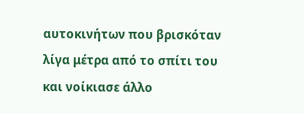αυτοκινήτων που βρισκόταν λίγα μέτρα από το σπίτι του και νοίκιασε άλλο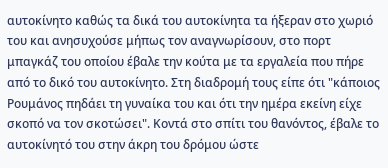αυτοκίνητο καθώς τα δικά του αυτοκίνητα τα ήξεραν στο χωριό του και ανησυχούσε μήπως τον αναγνωρίσουν, στο πορτ μπαγκάζ του οποίου έβαλε την κούτα με τα εργαλεία που πήρε από το δικό του αυτοκίνητο. Στη διαδρομή τους είπε ότι "κάποιος Ρουμάνος πηδάει τη γυναίκα του και ότι την ημέρα εκείνη είχε σκοπό να τον σκοτώσει". Κοντά στο σπίτι του θανόντος, έβαλε το αυτοκίνητό του στην άκρη του δρόμου ώστε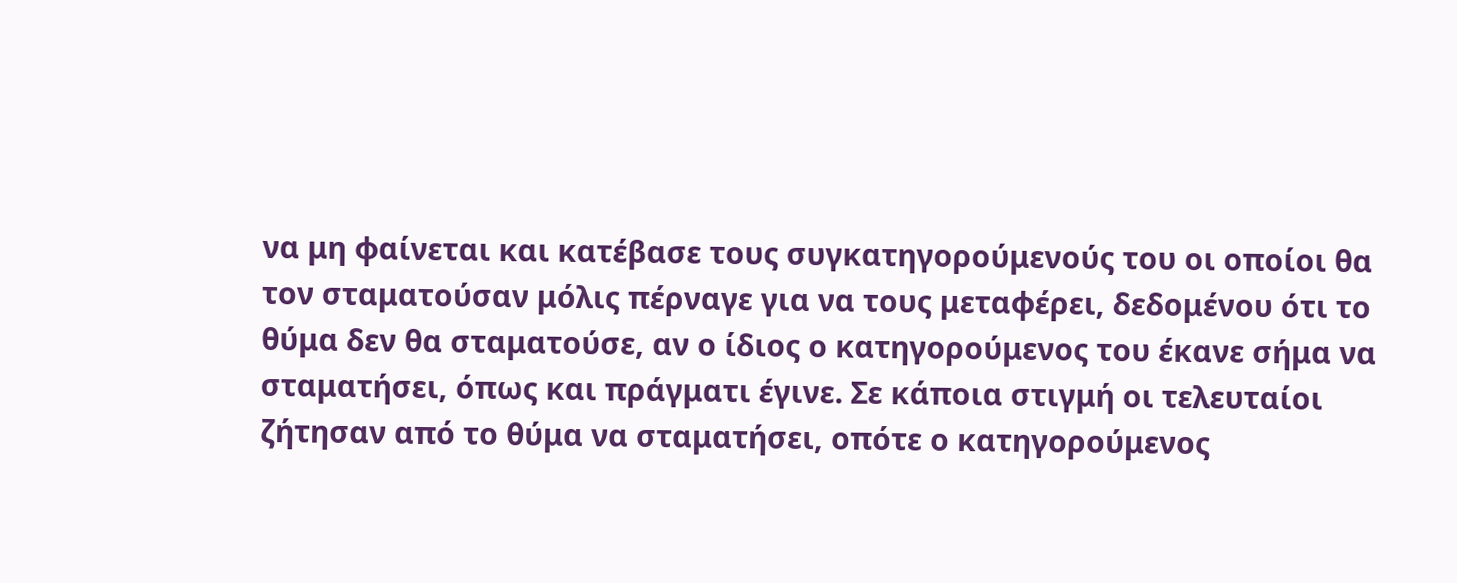να μη φαίνεται και κατέβασε τους συγκατηγορούμενούς του οι οποίοι θα τον σταματούσαν μόλις πέρναγε για να τους μεταφέρει, δεδομένου ότι το θύμα δεν θα σταματούσε, αν ο ίδιος ο κατηγορούμενος του έκανε σήμα να σταματήσει, όπως και πράγματι έγινε. Σε κάποια στιγμή οι τελευταίοι ζήτησαν από το θύμα να σταματήσει, οπότε ο κατηγορούμενος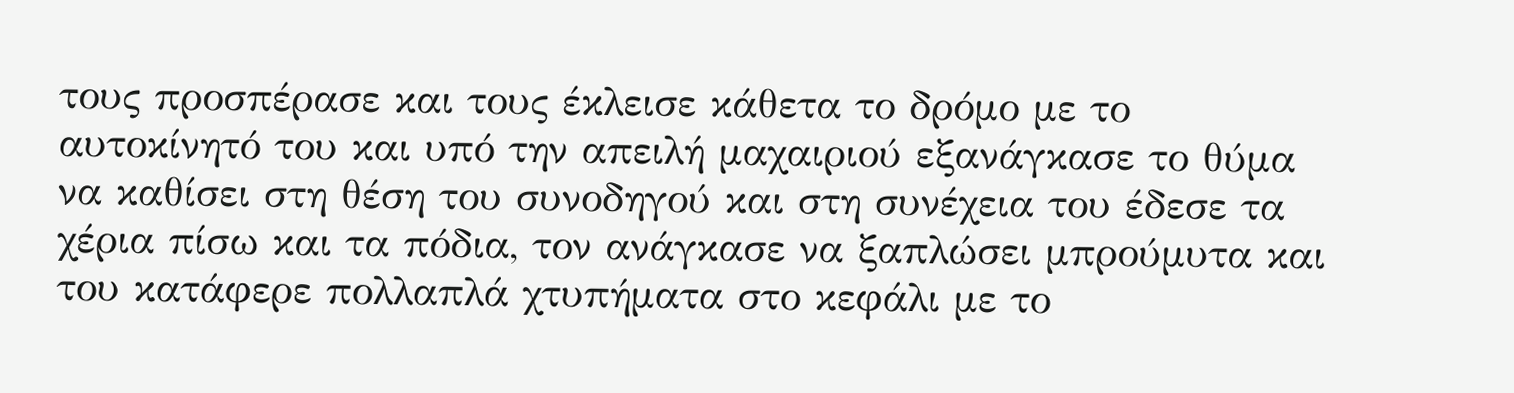τους προσπέρασε και τους έκλεισε κάθετα το δρόμο με το αυτοκίνητό του και υπό την απειλή μαχαιριού εξανάγκασε το θύμα να καθίσει στη θέση του συνοδηγού και στη συνέχεια του έδεσε τα χέρια πίσω και τα πόδια, τον ανάγκασε να ξαπλώσει μπρούμυτα και του κατάφερε πολλαπλά χτυπήματα στο κεφάλι με το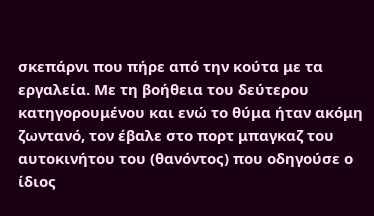σκεπάρνι που πήρε από την κούτα με τα εργαλεία. Με τη βοήθεια του δεύτερου κατηγορουμένου και ενώ το θύμα ήταν ακόμη ζωντανό, τον έβαλε στο πορτ μπαγκαζ του αυτοκινήτου του (θανόντος) που οδηγούσε ο ίδιος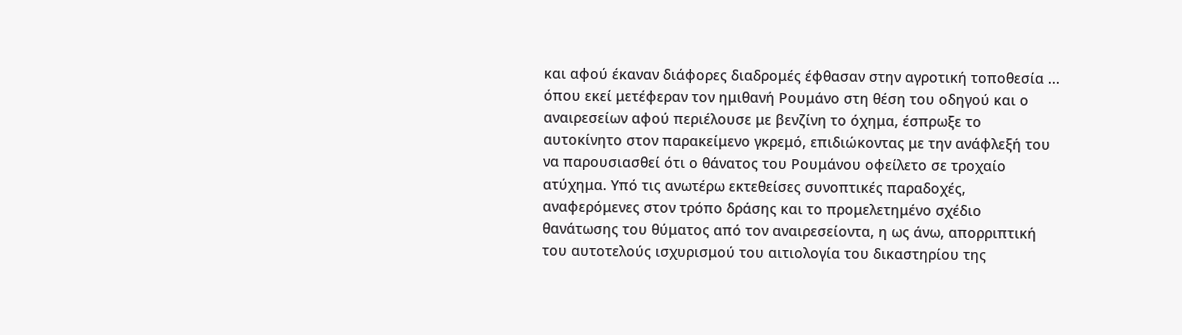και αφού έκαναν διάφορες διαδρομές έφθασαν στην αγροτική τοποθεσία ... όπου εκεί μετέφεραν τον ημιθανή Ρουμάνο στη θέση του οδηγού και ο αναιρεσείων αφού περιέλουσε με βενζίνη το όχημα, έσπρωξε το αυτοκίνητο στον παρακείμενο γκρεμό, επιδιώκοντας με την ανάφλεξή του να παρουσιασθεί ότι ο θάνατος του Ρουμάνου οφείλετο σε τροχαίο ατύχημα. Υπό τις ανωτέρω εκτεθείσες συνοπτικές παραδοχές, αναφερόμενες στον τρόπο δράσης και το προμελετημένο σχέδιο θανάτωσης του θύματος από τον αναιρεσείοντα, η ως άνω, απορριπτική του αυτοτελούς ισχυρισμού του αιτιολογία του δικαστηρίου της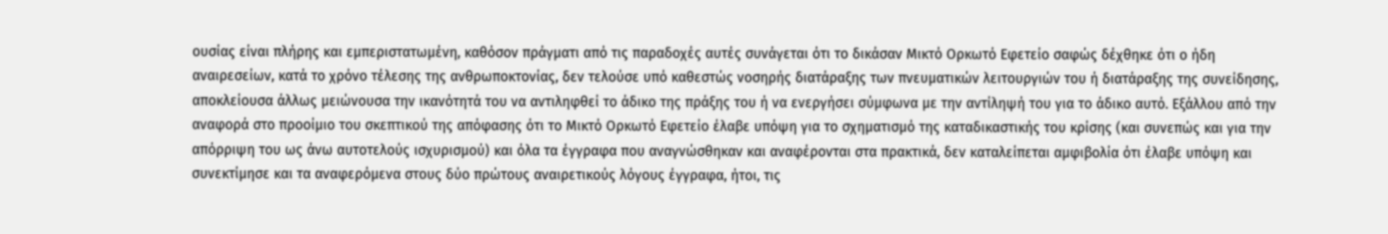ουσίας είναι πλήρης και εμπεριστατωμένη, καθόσον πράγματι από τις παραδοχές αυτές συνάγεται ότι το δικάσαν Μικτό Ορκωτό Εφετείο σαφώς δέχθηκε ότι ο ήδη αναιρεσείων, κατά το χρόνο τέλεσης της ανθρωποκτονίας, δεν τελούσε υπό καθεστώς νοσηρής διατάραξης των πνευματικών λειτουργιών του ή διατάραξης της συνείδησης, αποκλείουσα άλλως μειώνουσα την ικανότητά του να αντιληφθεί το άδικο της πράξης του ή να ενεργήσει σύμφωνα με την αντίληψή του για το άδικο αυτό. Εξάλλου από την αναφορά στο προοίμιο του σκεπτικού της απόφασης ότι το Μικτό Ορκωτό Εφετείο έλαβε υπόψη για το σχηματισμό της καταδικαστικής του κρίσης (και συνεπώς και για την απόρριψη του ως άνω αυτοτελούς ισχυρισμού) και όλα τα έγγραφα που αναγνώσθηκαν και αναφέρονται στα πρακτικά, δεν καταλείπεται αμφιβολία ότι έλαβε υπόψη και συνεκτίμησε και τα αναφερόμενα στους δύο πρώτους αναιρετικούς λόγους έγγραφα, ήτοι, τις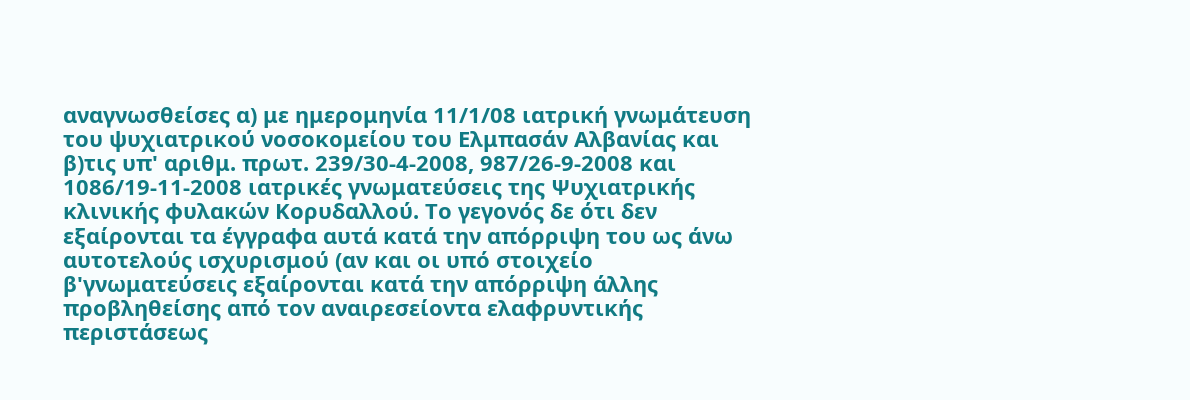αναγνωσθείσες α) με ημερομηνία 11/1/08 ιατρική γνωμάτευση του ψυχιατρικού νοσοκομείου του Ελμπασάν Αλβανίας και β)τις υπ' αριθμ. πρωτ. 239/30-4-2008, 987/26-9-2008 και 1086/19-11-2008 ιατρικές γνωματεύσεις της Ψυχιατρικής κλινικής φυλακών Κορυδαλλού. Το γεγονός δε ότι δεν εξαίρονται τα έγγραφα αυτά κατά την απόρριψη του ως άνω αυτοτελούς ισχυρισμού (αν και οι υπό στοιχείο β'γνωματεύσεις εξαίρονται κατά την απόρριψη άλλης προβληθείσης από τον αναιρεσείοντα ελαφρυντικής περιστάσεως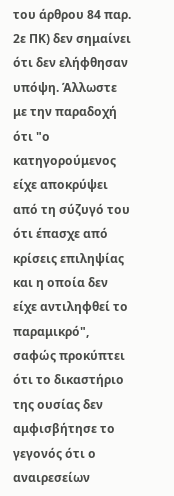του άρθρου 84 παρ. 2ε ΠΚ) δεν σημαίνει ότι δεν ελήφθησαν υπόψη. Άλλωστε με την παραδοχή ότι "ο κατηγορούμενος είχε αποκρύψει από τη σύζυγό του ότι έπασχε από κρίσεις επιληψίας και η οποία δεν είχε αντιληφθεί το παραμικρό", σαφώς προκύπτει ότι το δικαστήριο της ουσίας δεν αμφισβήτησε το γεγονός ότι ο αναιρεσείων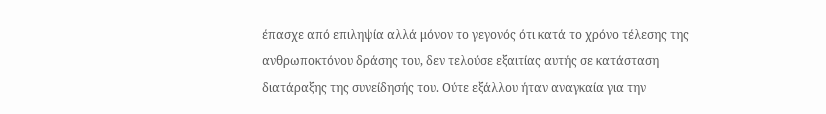έπασχε από επιληψία αλλά μόνον το γεγονός ότι κατά το χρόνο τέλεσης της ανθρωποκτόνου δράσης του, δεν τελούσε εξαιτίας αυτής σε κατάσταση διατάραξης της συνείδησής του. Ούτε εξάλλου ήταν αναγκαία για την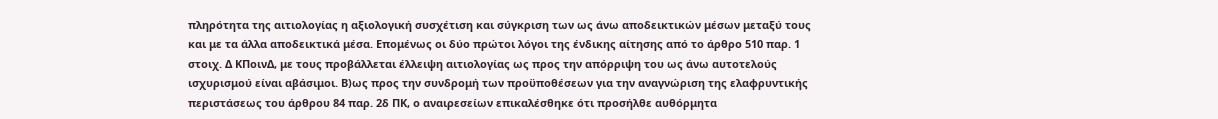πληρότητα της αιτιολογίας η αξιολογική συσχέτιση και σύγκριση των ως άνω αποδεικτικών μέσων μεταξύ τους και με τα άλλα αποδεικτικά μέσα. Επομένως οι δύο πρώτοι λόγοι της ένδικης αίτησης από το άρθρο 510 παρ. 1 στοιχ. Δ ΚΠοινΔ, με τους προβάλλεται έλλειψη αιτιολογίας ως προς την απόρριψη του ως άνω αυτοτελούς ισχυρισμού είναι αβάσιμοι. Β)ως προς την συνδρομή των προϋποθέσεων για την αναγνώριση της ελαφρυντικής περιστάσεως του άρθρου 84 παρ. 2δ ΠΚ, ο αναιρεσείων επικαλέσθηκε ότι προσήλθε αυθόρμητα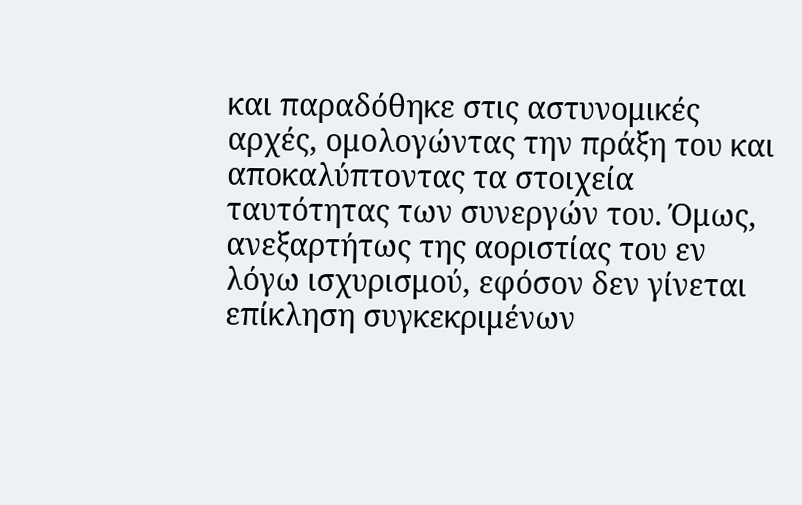και παραδόθηκε στις αστυνομικές αρχές, ομολογώντας την πράξη του και αποκαλύπτοντας τα στοιχεία ταυτότητας των συνεργών του. Όμως, ανεξαρτήτως της αοριστίας του εν λόγω ισχυρισμού, εφόσον δεν γίνεται επίκληση συγκεκριμένων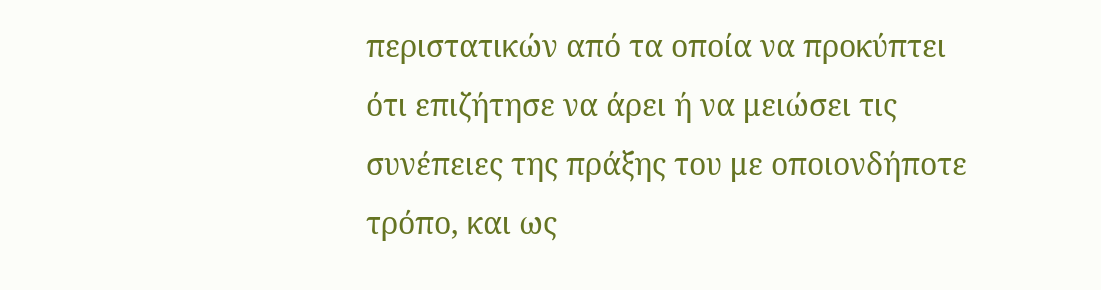περιστατικών από τα οποία να προκύπτει ότι επιζήτησε να άρει ή να μειώσει τις συνέπειες της πράξης του με οποιονδήποτε τρόπο, και ως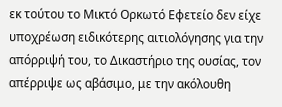εκ τούτου το Μικτό Ορκωτό Εφετείο δεν είχε υποχρέωση ειδικότερης αιτιολόγησης για την απόρριψή του, το Δικαστήριο της ουσίας, τον απέρριψε ως αβάσιμο, με την ακόλουθη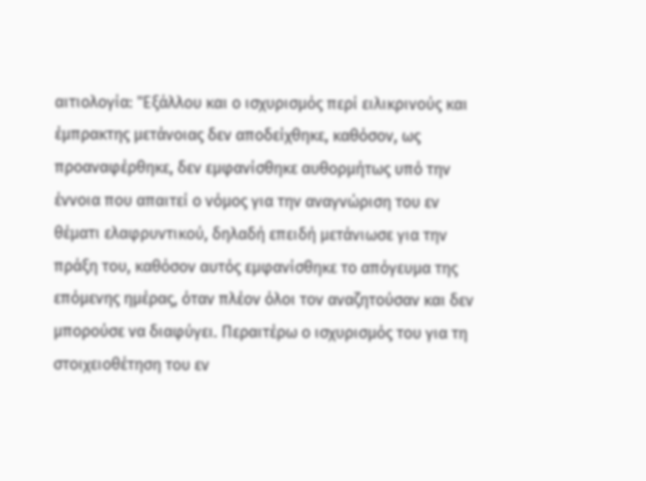αιτιολογία: "Εξάλλου και ο ισχυρισμός περί ειλικρινούς και έμπρακτης μετάνοιας δεν αποδείχθηκε, καθόσον, ως προαναφέρθηκε, δεν εμφανίσθηκε αυθορμήτως υπό την έννοια που απαιτεί ο νόμος για την αναγνώριση του εν θέματι ελαφρυντικού, δηλαδή επειδή μετάνιωσε για την πράξη του, καθόσον αυτός εμφανίσθηκε το απόγευμα της επόμενης ημέρας, όταν πλέον όλοι τον αναζητούσαν και δεν μπορούσε να διαφύγει. Περαιτέρω ο ισχυρισμός του για τη στοιχειοθέτηση του εν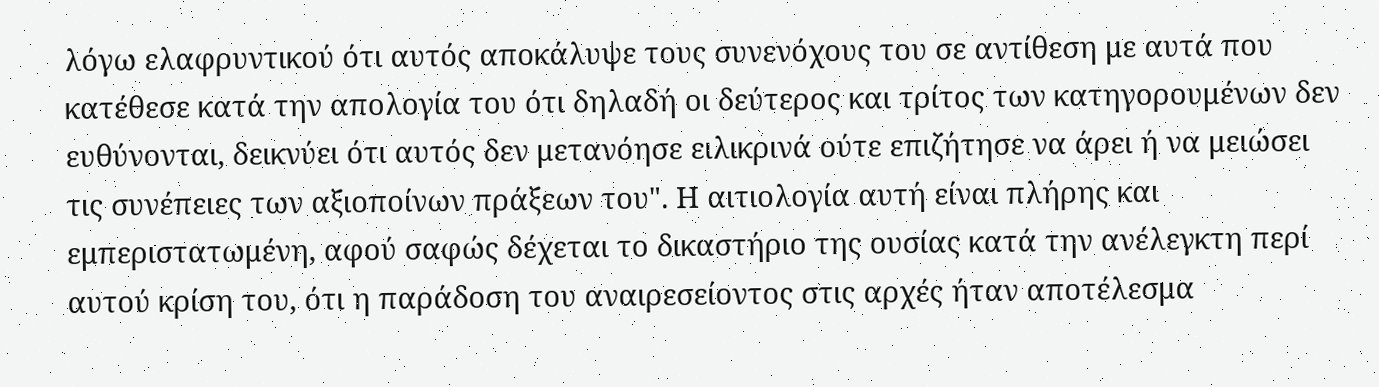λόγω ελαφρυντικού ότι αυτός αποκάλυψε τους συνενόχους του σε αντίθεση με αυτά που κατέθεσε κατά την απολογία του ότι δηλαδή οι δεύτερος και τρίτος των κατηγορουμένων δεν ευθύνονται, δεικνύει ότι αυτός δεν μετανόησε ειλικρινά ούτε επιζήτησε να άρει ή να μειώσει τις συνέπειες των αξιοποίνων πράξεων του". Η αιτιολογία αυτή είναι πλήρης και εμπεριστατωμένη, αφού σαφώς δέχεται το δικαστήριο της ουσίας κατά την ανέλεγκτη περί αυτού κρίση του, ότι η παράδοση του αναιρεσείοντος στις αρχές ήταν αποτέλεσμα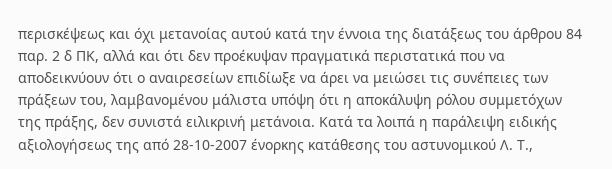περισκέψεως και όχι μετανοίας αυτού κατά την έννοια της διατάξεως του άρθρου 84 παρ. 2 δ ΠΚ, αλλά και ότι δεν προέκυψαν πραγματικά περιστατικά που να αποδεικνύουν ότι ο αναιρεσείων επιδίωξε να άρει να μειώσει τις συνέπειες των πράξεων του, λαμβανομένου μάλιστα υπόψη ότι η αποκάλυψη ρόλου συμμετόχων της πράξης, δεν συνιστά ειλικρινή μετάνοια. Κατά τα λοιπά η παράλειψη ειδικής αξιολογήσεως της από 28-10-2007 ένορκης κατάθεσης του αστυνομικού Λ. Τ.,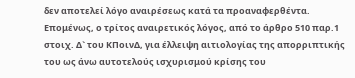δεν αποτελεί λόγο αναιρέσεως κατά τα προαναφερθέντα. Επομένως, ο τρίτος αναιρετικός λόγος, από το άρθρο 510 παρ.1 στοιχ. Δ` του ΚΠοινΔ, για έλλειψη αιτιολογίας της απορριπτικής του ως άνω αυτοτελούς ισχυρισμού κρίσης του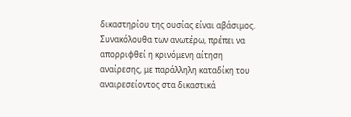δικαστηρίου της ουσίας είναι αβάσιμος. Συνακόλουθα των ανωτέρω, πρέπει να απορριφθεί η κρινόμενη αίτηση αναίρεσης, με παράλληλη καταδίκη του αναιρεσείοντος στα δικαστικά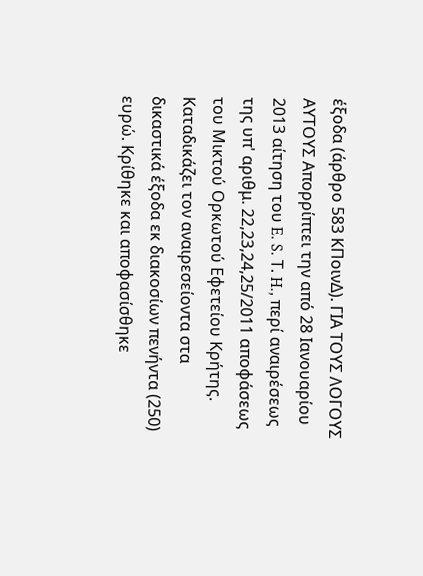έξοδα (άρθρο 583 ΚΠοινΔ). ΓΙΑ ΤΟΥΣ ΛΟΓΟΥΣ ΑΥΤΟΥΣ Απορρίπτει την από 28 Ιανουαρίου 2013 αίτηση του E. S. Τ. H., περί αναιρέσεως της υπ' αριθμ. 22,23,24,25/2011 αποφάσεως του Μικτού Ορκωτού Εφετείου Κρήτης. Καταδικάζει τον αναιρεσείοντα στα δικαστικά έξοδα εκ διακοσίων πενήντα (250) ευρώ. Κρίθηκε και αποφασίσθηκε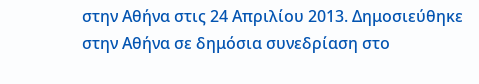στην Αθήνα στις 24 Απριλίου 2013. Δημοσιεύθηκε στην Αθήνα σε δημόσια συνεδρίαση στο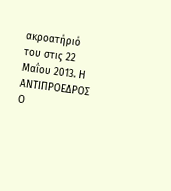ακροατήριό του στις 22 Μαΐου 2013. Η ΑΝΤΙΠΡΟΕΔΡΟΣ Ο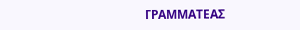ΓΡΑΜΜΑΤΕΑΣ